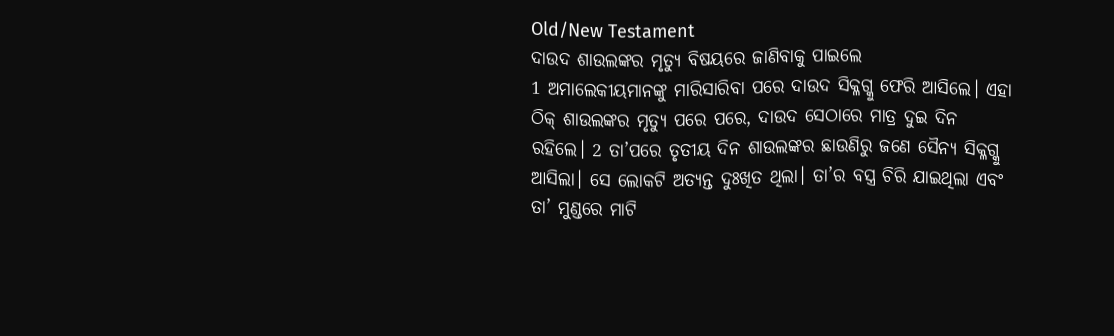Old/New Testament
ଦାଉଦ ଶାଉଲଙ୍କର ମୃତ୍ୟୁ ବିଷୟରେ ଜାଣିବାକୁ ପାଇଲେ
1 ଅମାଲେକୀୟମାନଙ୍କୁ ମାରିସାରିବା ପରେ ଦାଉଦ ସିକ୍ଳଗ୍କୁ ଫେରି ଆସିଲେ। ଏହା ଠିକ୍ ଶାଉଲଙ୍କର ମୃତ୍ୟୁ ପରେ ପରେ, ଦାଉଦ ସେଠାରେ ମାତ୍ର ଦୁଇ ଦିନ ରହିଲେ। 2 ତା’ପରେ ତୃତୀୟ ଦିନ ଶାଉଲଙ୍କର ଛାଉଣିରୁ ଜଣେ ସୈନ୍ୟ ସିକ୍ଳଗ୍କୁ ଆସିଲା। ସେ ଲୋକଟି ଅତ୍ୟନ୍ତ ଦୁଃଖିତ ଥିଲା। ତା’ର ବସ୍ତ୍ର ଚିରି ଯାଇଥିଲା ଏବଂ ତା’ ମୁଣ୍ଡରେ ମାଟି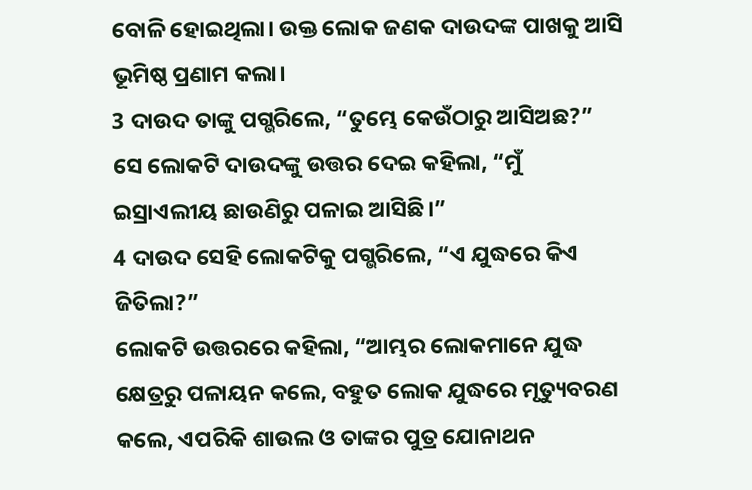ବୋଳି ହୋଇଥିଲା। ଉକ୍ତ ଲୋକ ଜଣକ ଦାଉଦଙ୍କ ପାଖକୁ ଆସି ଭୂମିଷ୍ଠ ପ୍ରଣାମ କଲା।
3 ଦାଉଦ ତାଙ୍କୁ ପଗ୍ଭରିଲେ, “ତୁମ୍ଭେ କେଉଁଠାରୁ ଆସିଅଛ?”
ସେ ଲୋକଟି ଦାଉଦଙ୍କୁ ଉତ୍ତର ଦେଇ କହିଲା, “ମୁଁ ଇସ୍ରାଏଲୀୟ ଛାଉଣିରୁ ପଳାଇ ଆସିଛି।”
4 ଦାଉଦ ସେହି ଲୋକଟିକୁ ପଗ୍ଭରିଲେ, “ଏ ଯୁଦ୍ଧରେ କିଏ ଜିତିଲା?”
ଲୋକଟି ଉତ୍ତରରେ କହିଲା, “ଆମ୍ଭର ଲୋକମାନେ ଯୁଦ୍ଧ କ୍ଷେତ୍ରରୁ ପଳାୟନ କଲେ, ବହୁତ ଲୋକ ଯୁଦ୍ଧରେ ମୃତ୍ୟୁବରଣ କଲେ, ଏପରିକି ଶାଉଲ ଓ ତାଙ୍କର ପୁତ୍ର ଯୋନାଥନ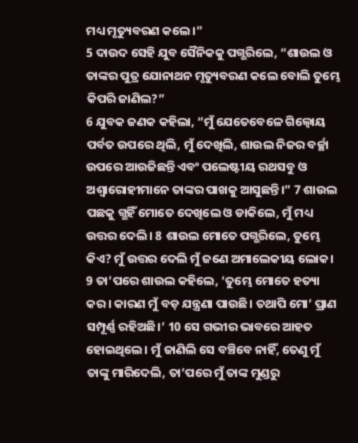ମଧ୍ୟ ମୃତ୍ୟୁବରଣ କଲେ।”
5 ଦାଉଦ ସେହି ଯୁବ ସୈନିକକୁ ପଗ୍ଭରିଲେ, “ଶାଉଲ ଓ ତାଙ୍କର ପୁତ୍ର ଯୋନାଥନ ମୃତ୍ୟୁବରଣ କଲେ ବୋଲି ତୁମ୍ଭେ କିପରି ଜାଣିଲ?”
6 ଯୁବକ ଜଣକ କହିଲା, “ମୁଁ ଯେତେବେଳେ ଗିଲ୍ବୋୟ ପର୍ବତ ଉପରେ ଥିଲି, ମୁଁ ଦେଖିଲି, ଶାଉଲ ନିଜର ବର୍ଚ୍ଛା ଉପରେ ଆଉଜିଛନ୍ତି ଏବଂ ପଲେଷ୍ଟୀୟ ରଥସବୁ ଓ ଅଶ୍ୱାରୋହୀମାନେ ତାଙ୍କର ପାଖକୁ ଆସୁଛନ୍ତି।” 7 ଶାଉଲ ପଛକୁ ଗ୍ଭହିଁ ମୋତେ ଦେଖିଲେ ଓ ଡାକିଲେ, ମୁଁ ମଧ୍ୟ ଉତ୍ତର ଦେଲି। 8 ଶାଉଲ ମୋତେ ପଗ୍ଭରିଲେ, ତୁମ୍ଭେ କିଏ? ମୁଁ ଉତ୍ତର ଦେଲି ମୁଁ ଜଣେ ଅମାଲେକୀୟ ଲୋକ। 9 ତା’ପରେ ଶାଉଲ କହିଲେ, ‘ତୁମ୍ଭେ ମୋତେ ହତ୍ୟା କର। କାରଣ ମୁଁ ବଡ଼ ଯନ୍ତ୍ରଣା ପାଉଛି। ତଥାପି ମୋ’ ପ୍ରାଣ ସମ୍ପୂର୍ଣ୍ଣ ରହିଅଛି।’ 10 ସେ ଗଭୀର ଭାବରେ ଆହତ ହୋଇଥିଲେ। ମୁଁ ଜାଣିଲି ସେ ବଞ୍ଚିବେ ନାହିଁ, ତେଣୁ ମୁଁ ତାଙ୍କୁ ମାରିଦେଲି, ତା’ପରେ ମୁଁ ତାଙ୍କ ମୁଣ୍ଡରୁ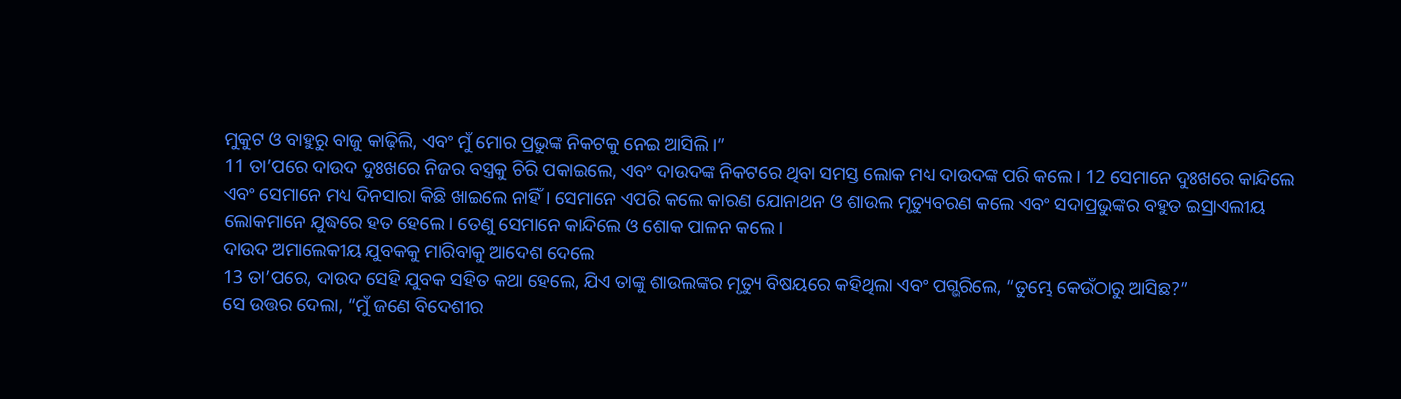ମୁକୁଟ ଓ ବାହୁରୁ ବାଜୁ କାଢ଼ିଲି, ଏବଂ ମୁଁ ମୋର ପ୍ରଭୁଙ୍କ ନିକଟକୁ ନେଇ ଆସିଲି।”
11 ତା’ପରେ ଦାଉଦ ଦୁଃଖରେ ନିଜର ବସ୍ତ୍ରକୁ ଚିରି ପକାଇଲେ, ଏବଂ ଦାଉଦଙ୍କ ନିକଟରେ ଥିବା ସମସ୍ତ ଲୋକ ମଧ୍ୟ ଦାଉଦଙ୍କ ପରି କଲେ। 12 ସେମାନେ ଦୁଃଖରେ କାନ୍ଦିଲେ ଏବଂ ସେମାନେ ମଧ୍ୟ ଦିନସାରା କିଛି ଖାଇଲେ ନାହିଁ। ସେମାନେ ଏପରି କଲେ କାରଣ ଯୋନାଥନ ଓ ଶାଉଲ ମୃତ୍ୟୁବରଣ କଲେ ଏବଂ ସଦାପ୍ରଭୁଙ୍କର ବହୁତ ଇସ୍ରାଏଲୀୟ ଲୋକମାନେ ଯୁଦ୍ଧରେ ହତ ହେଲେ। ତେଣୁ ସେମାନେ କାନ୍ଦିଲେ ଓ ଶୋକ ପାଳନ କଲେ।
ଦାଉଦ ଅମାଲେକୀୟ ଯୁବକକୁ ମାରିବାକୁ ଆଦେଶ ଦେଲେ
13 ତା’ପରେ, ଦାଉଦ ସେହି ଯୁବକ ସହିତ କଥା ହେଲେ, ଯିଏ ତାଙ୍କୁ ଶାଉଲଙ୍କର ମୃତ୍ୟୁ ବିଷୟରେ କହିଥିଲା ଏବଂ ପଗ୍ଭରିଲେ, “ତୁମ୍ଭେ କେଉଁଠାରୁ ଆସିଛ?”
ସେ ଉତ୍ତର ଦେଲା, “ମୁଁ ଜଣେ ବିଦେଶୀର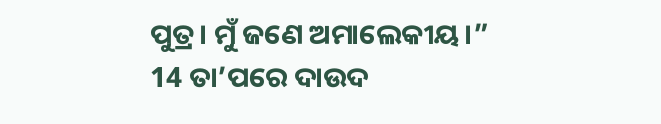ପୁତ୍ର। ମୁଁ ଜଣେ ଅମାଲେକୀୟ।”
14 ତା’ପରେ ଦାଉଦ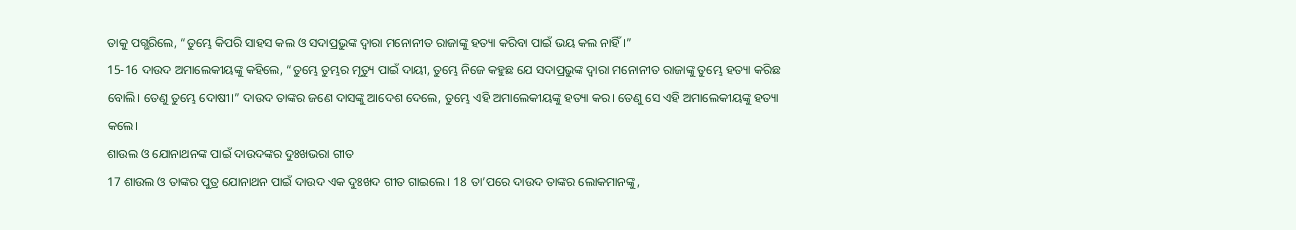ତାକୁ ପଗ୍ଭରିଲେ, “ତୁମ୍ଭେ କିପରି ସାହସ କଲ ଓ ସଦାପ୍ରଭୁଙ୍କ ଦ୍ୱାରା ମନୋନୀତ ରାଜାଙ୍କୁ ହତ୍ୟା କରିବା ପାଇଁ ଭୟ କଲ ନାହିଁ।”
15-16 ଦାଉଦ ଅମାଲେକୀୟଙ୍କୁ କହିଲେ, “ତୁମ୍ଭେ ତୁମ୍ଭର ମୃତ୍ୟୁ ପାଇଁ ଦାୟୀ, ତୁମ୍ଭେ ନିଜେ କହୁଛ ଯେ ସଦାପ୍ରଭୁଙ୍କ ଦ୍ୱାରା ମନୋନୀତ ରାଜାଙ୍କୁ ତୁମ୍ଭେ ହତ୍ୟା କରିଛ ବୋଲି। ତେଣୁ ତୁମ୍ଭେ ଦୋଷୀ।” ଦାଉଦ ତାଙ୍କର ଜଣେ ଦାସଙ୍କୁ ଆଦେଶ ଦେଲେ, ତୁମ୍ଭେ ଏହି ଅମାଲେକୀୟଙ୍କୁ ହତ୍ୟା କର। ତେଣୁ ସେ ଏହି ଅମାଲେକୀୟଙ୍କୁ ହତ୍ୟା କଲେ।
ଶାଉଲ ଓ ଯୋନାଥନଙ୍କ ପାଇଁ ଦାଉଦଙ୍କର ଦୁଃଖଭରା ଗୀତ
17 ଶାଉଲ ଓ ତାଙ୍କର ପୁତ୍ର ଯୋନାଥନ ପାଇଁ ଦାଉଦ ଏକ ଦୁଃଖଦ ଗୀତ ଗାଇଲେ। 18 ତା’ପରେ ଦାଉଦ ତାଙ୍କର ଲୋକମାନଙ୍କୁ,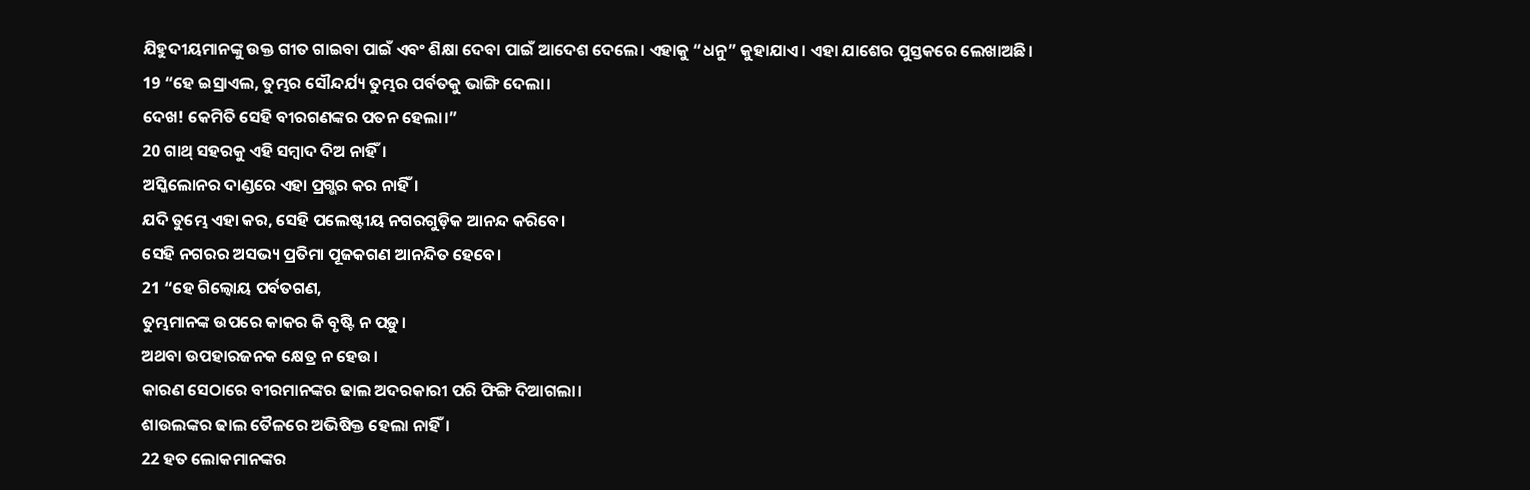ଯିହୁଦୀୟମାନଙ୍କୁ ଉକ୍ତ ଗୀତ ଗାଇବା ପାଇଁ ଏବଂ ଶିକ୍ଷା ଦେବା ପାଇଁ ଆଦେଶ ଦେଲେ। ଏହାକୁ “ଧନୁ” କୁହାଯାଏ। ଏହା ଯାଶେର ପୁସ୍ତକରେ ଲେଖାଅଛି।
19 “ହେ ଇସ୍ରାଏଲ, ତୁମ୍ଭର ସୌନ୍ଦର୍ଯ୍ୟ ତୁମ୍ଭର ପର୍ବତକୁ ଭାଙ୍ଗି ଦେଲା।
ଦେଖ! କେମିତି ସେହି ବୀରଗଣଙ୍କର ପତନ ହେଲା।”
20 ଗାଥ୍ ସହରକୁ ଏହି ସମ୍ବାଦ ଦିଅ ନାହିଁ।
ଅସ୍କିଲୋନର ଦାଣ୍ଡରେ ଏହା ପ୍ରଗ୍ଭର କର ନାହିଁ।
ଯଦି ତୁମ୍ଭେ ଏହା କର, ସେହି ପଲେଷ୍ଟୀୟ ନଗରଗୁଡ଼ିକ ଆନନ୍ଦ କରିବେ।
ସେହି ନଗରର ଅସଭ୍ୟ ପ୍ରତିମା ପୂଜକଗଣ ଆନନ୍ଦିତ ହେବେ।
21 “ହେ ଗିଲ୍ବୋୟ ପର୍ବତଗଣ,
ତୁମ୍ଭମାନଙ୍କ ଉପରେ କାକର କି ବୃଷ୍ଟି ନ ପଡ଼ୁ।
ଅଥବା ଉପହାରଜନକ କ୍ଷେତ୍ର ନ ହେଉ।
କାରଣ ସେଠାରେ ବୀରମାନଙ୍କର ଢାଲ ଅଦରକାରୀ ପରି ଫିଙ୍ଗି ଦିଆଗଲା।
ଶାଉଲଙ୍କର ଢାଲ ତୈଳରେ ଅଭିଷିକ୍ତ ହେଲା ନାହିଁ।
22 ହତ ଲୋକମାନଙ୍କର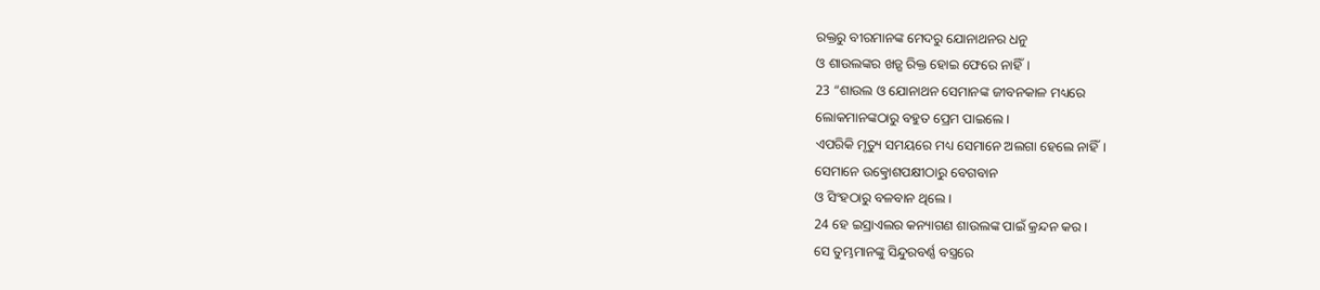ରକ୍ତରୁ ବୀରମାନଙ୍କ ମେଦରୁ ଯୋନାଥନର ଧନୁ
ଓ ଶାଉଲଙ୍କର ଖଡ଼୍ଗ ରିକ୍ତ ହୋଇ ଫେରେ ନାହିଁ।
23 “ଶାଉଲ ଓ ଯୋନାଥନ ସେମାନଙ୍କ ଜୀବନକାଳ ମଧ୍ୟରେ
ଲୋକମାନଙ୍କଠାରୁ ବହୁତ ପ୍ରେମ ପାଇଲେ।
ଏପରିକି ମୃତ୍ୟୁ ସମୟରେ ମଧ୍ୟ ସେମାନେ ଅଲଗା ହେଲେ ନାହିଁ।
ସେମାନେ ଉତ୍କ୍ରୋଶପକ୍ଷୀଠାରୁ ବେଗବାନ
ଓ ସିଂହଠାରୁ ବଳବାନ ଥିଲେ।
24 ହେ ଇସ୍ରାଏଲର କନ୍ୟାଗଣ ଶାଉଲଙ୍କ ପାଇଁ କ୍ରନ୍ଦନ କର।
ସେ ତୁମ୍ଭମାନଙ୍କୁ ସିନ୍ଦୁରବର୍ଣ୍ଣ ବସ୍ତ୍ରରେ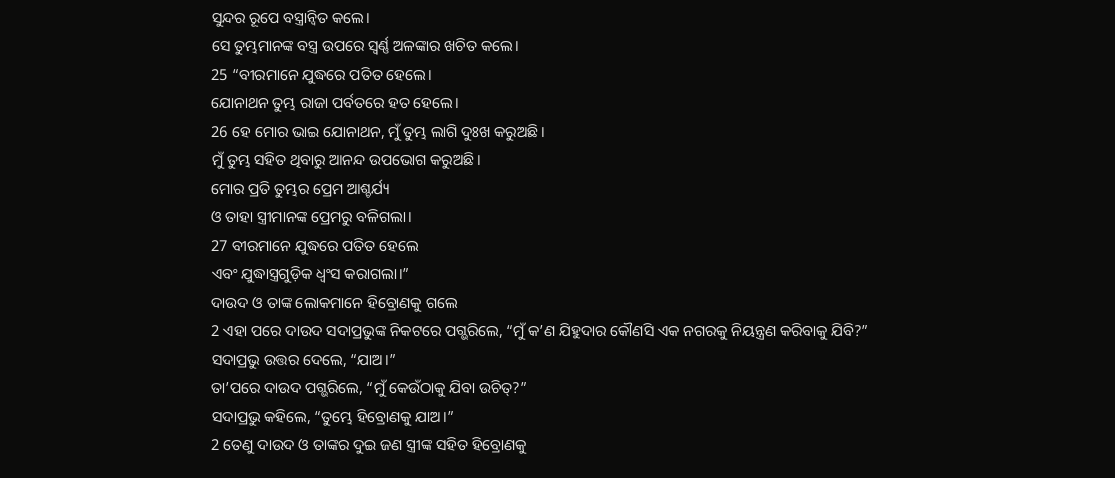ସୁନ୍ଦର ରୂପେ ବସ୍ତ୍ରାନ୍ୱିତ କଲେ।
ସେ ତୁମ୍ଭମାନଙ୍କ ବସ୍ତ୍ର ଉପରେ ସ୍ୱର୍ଣ୍ଣ ଅଳଙ୍କାର ଖଚିତ କଲେ।
25 “ବୀରମାନେ ଯୁଦ୍ଧରେ ପତିତ ହେଲେ।
ଯୋନାଥନ ତୁମ୍ଭ ରାଜା ପର୍ବତରେ ହତ ହେଲେ।
26 ହେ ମୋର ଭାଇ ଯୋନାଥନ, ମୁଁ ତୁମ୍ଭ ଲାଗି ଦୁଃଖ କରୁଅଛି।
ମୁଁ ତୁମ୍ଭ ସହିତ ଥିବାରୁ ଆନନ୍ଦ ଉପଭୋଗ କରୁଅଛି।
ମୋର ପ୍ରତି ତୁମ୍ଭର ପ୍ରେମ ଆଶ୍ଚର୍ଯ୍ୟ
ଓ ତାହା ସ୍ତ୍ରୀମାନଙ୍କ ପ୍ରେମରୁ ବଳିଗଲା।
27 ବୀରମାନେ ଯୁଦ୍ଧରେ ପତିତ ହେଲେ
ଏବଂ ଯୁଦ୍ଧାସ୍ତ୍ରଗୁଡ଼ିକ ଧ୍ୱଂସ କରାଗଲା।”
ଦାଉଦ ଓ ତାଙ୍କ ଲୋକମାନେ ହିବ୍ରୋଣକୁ ଗଲେ
2 ଏହା ପରେ ଦାଉଦ ସଦାପ୍ରଭୁଙ୍କ ନିକଟରେ ପଗ୍ଭରିଲେ, “ମୁଁ କ’ଣ ଯିହୁଦାର କୌଣସି ଏକ ନଗରକୁ ନିୟନ୍ତ୍ରଣ କରିବାକୁ ଯିବି?”
ସଦାପ୍ରଭୁ ଉତ୍ତର ଦେଲେ, “ଯାଅ।”
ତା’ପରେ ଦାଉଦ ପଗ୍ଭରିଲେ, “ମୁଁ କେଉଁଠାକୁ ଯିବା ଉଚିତ୍?”
ସଦାପ୍ରଭୁ କହିଲେ, “ତୁମ୍ଭେ ହିବ୍ରୋଣକୁ ଯାଅ।”
2 ତେଣୁ ଦାଉଦ ଓ ତାଙ୍କର ଦୁଇ ଜଣ ସ୍ତ୍ରୀଙ୍କ ସହିତ ହିବ୍ରୋଣକୁ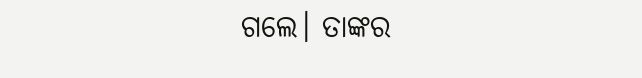ଗଲେ। ତାଙ୍କର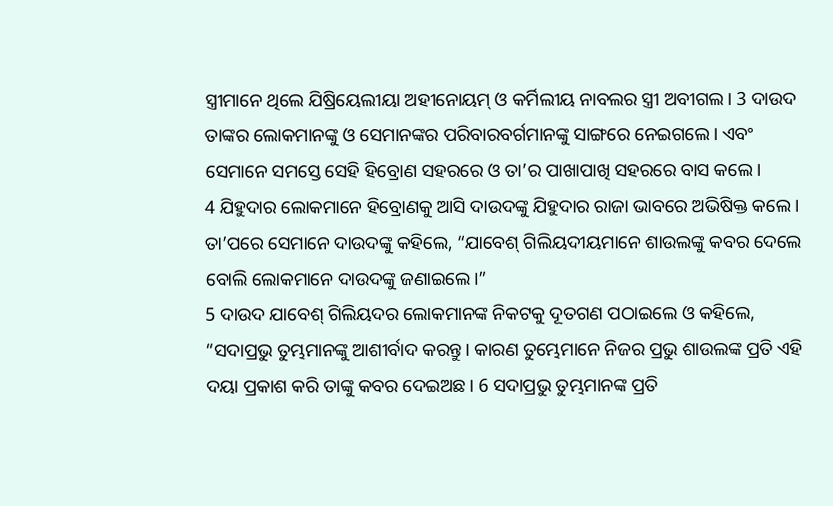ସ୍ତ୍ରୀମାନେ ଥିଲେ ଯିଷ୍ରିୟେଲୀୟା ଅହୀନୋୟମ୍ ଓ କର୍ମିଲୀୟ ନାବଲର ସ୍ତ୍ରୀ ଅବୀଗଲ। 3 ଦାଉଦ ତାଙ୍କର ଲୋକମାନଙ୍କୁ ଓ ସେମାନଙ୍କର ପରିବାରବର୍ଗମାନଙ୍କୁ ସାଙ୍ଗରେ ନେଇଗଲେ। ଏବଂ ସେମାନେ ସମସ୍ତେ ସେହି ହିବ୍ରୋଣ ସହରରେ ଓ ତା’ର ପାଖାପାଖି ସହରରେ ବାସ କଲେ।
4 ଯିହୁଦାର ଲୋକମାନେ ହିବ୍ରୋଣକୁ ଆସି ଦାଉଦଙ୍କୁ ଯିହୁଦାର ରାଜା ଭାବରେ ଅଭିଷିକ୍ତ କଲେ। ତା’ପରେ ସେମାନେ ଦାଉଦଙ୍କୁ କହିଲେ, “ଯାବେଶ୍ ଗିଲିୟଦୀୟମାନେ ଶାଉଲଙ୍କୁ କବର ଦେଲେ ବୋଲି ଲୋକମାନେ ଦାଉଦଙ୍କୁ ଜଣାଇଲେ।”
5 ଦାଉଦ ଯାବେଶ୍ ଗିଲିୟଦର ଲୋକମାନଙ୍କ ନିକଟକୁ ଦୂତଗଣ ପଠାଇଲେ ଓ କହିଲେ, “ସଦାପ୍ରଭୁ ତୁମ୍ଭମାନଙ୍କୁ ଆଶୀର୍ବାଦ କରନ୍ତୁ। କାରଣ ତୁମ୍ଭେମାନେ ନିଜର ପ୍ରଭୁ ଶାଉଲଙ୍କ ପ୍ରତି ଏହି ଦୟା ପ୍ରକାଶ କରି ତାଙ୍କୁ କବର ଦେଇଅଛ। 6 ସଦାପ୍ରଭୁ ତୁମ୍ଭମାନଙ୍କ ପ୍ରତି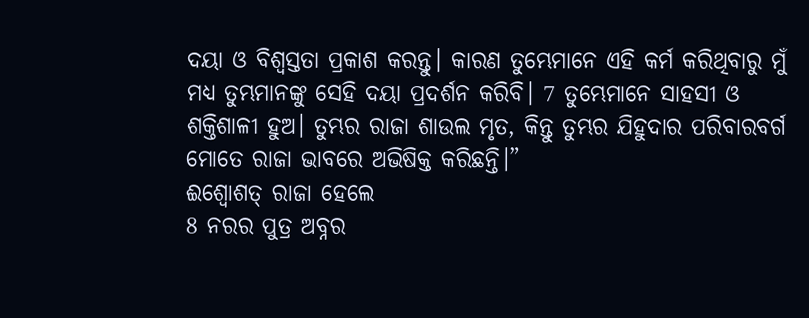ଦୟା ଓ ବିଶ୍ୱସ୍ତତା ପ୍ରକାଶ କରନ୍ତୁ। କାରଣ ତୁମ୍ଭେମାନେ ଏହି କର୍ମ କରିଥିବାରୁ ମୁଁ ମଧ୍ୟ ତୁମ୍ଭମାନଙ୍କୁ ସେହି ଦୟା ପ୍ରଦର୍ଶନ କରିବି। 7 ତୁମ୍ଭେମାନେ ସାହସୀ ଓ ଶକ୍ତିଶାଳୀ ହୁଅ। ତୁମ୍ଭର ରାଜା ଶାଉଲ ମୃତ, କିନ୍ତୁ ତୁମ୍ଭର ଯିହୁଦାର ପରିବାରବର୍ଗ ମୋତେ ରାଜା ଭାବରେ ଅଭିଷିକ୍ତ କରିଛନ୍ତି।”
ଈଶ୍ବୋଶତ୍ ରାଜା ହେଲେ
8 ନରର ପୁତ୍ର ଅବ୍ନର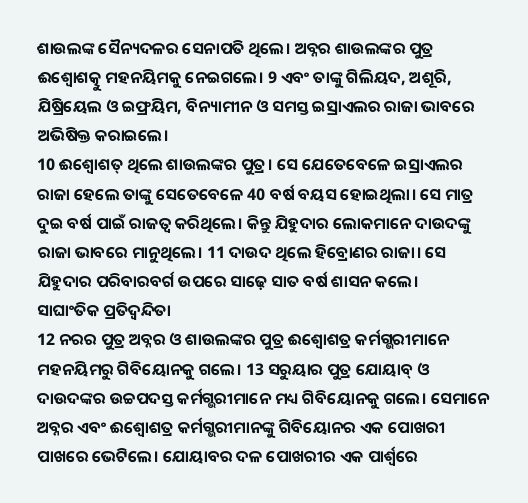ଶାଉଲଙ୍କ ସୈନ୍ୟଦଳର ସେନାପତି ଥିଲେ। ଅବ୍ନର ଶାଉଲଙ୍କର ପୁତ୍ର ଈଶ୍ବୋଶତ୍କୁ ମହନୟିମକୁ ନେଇଗଲେ। 9 ଏବଂ ତାଙ୍କୁ ଗିଲିୟଦ, ଅଶୂରି, ଯିଷ୍ରିୟେଲ ଓ ଇଫ୍ରୟିମ, ବିନ୍ୟାମୀନ ଓ ସମସ୍ତ ଇସ୍ରାଏଲର ରାଜା ଭାବରେ ଅଭିଷିକ୍ତ କରାଇଲେ।
10 ଈଶ୍ବୋଶତ୍ ଥିଲେ ଶାଉଲଙ୍କର ପୁତ୍ର। ସେ ଯେତେବେଳେ ଇସ୍ରାଏଲର ରାଜା ହେଲେ ତାଙ୍କୁ ସେତେବେଳେ 40 ବର୍ଷ ବୟସ ହୋଇଥିଲା। ସେ ମାତ୍ର ଦୁଇ ବର୍ଷ ପାଇଁ ରାଜତ୍ୱ କରିଥିଲେ। କିନ୍ତୁ ଯିହୁଦାର ଲୋକମାନେ ଦାଉଦଙ୍କୁ ରାଜା ଭାବରେ ମାନୁଥିଲେ। 11 ଦାଉଦ ଥିଲେ ହିବ୍ରୋଣର ରାଜା। ସେ ଯିହୁଦାର ପରିବାରବର୍ଗ ଉପରେ ସାଢ଼େ ସାତ ବର୍ଷ ଶାସନ କଲେ।
ସାଘାଂତିକ ପ୍ରତିଦ୍ୱନ୍ଦିତା
12 ନରର ପୁତ୍ର ଅବ୍ନର ଓ ଶାଉଲଙ୍କର ପୁତ୍ର ଈଶ୍ବୋଶତ୍ର କର୍ମଗ୍ଭରୀମାନେ ମହନୟିମରୁ ଗିବିୟୋନକୁ ଗଲେ। 13 ସରୁୟାର ପୁତ୍ର ଯୋୟାବ୍ ଓ ଦାଉଦଙ୍କର ଉଚ୍ଚପଦସ୍ତ କର୍ମଗ୍ଭରୀମାନେ ମଧ୍ୟ ଗିବିୟୋନକୁ ଗଲେ। ସେମାନେ ଅବ୍ନର ଏବଂ ଈଶ୍ବୋଶତ୍ର କର୍ମଗ୍ଭରୀମାନଙ୍କୁ ଗିବିୟୋନର ଏକ ପୋଖରୀ ପାଖରେ ଭେଟିଲେ। ଯୋୟାବର ଦଳ ପୋଖରୀର ଏକ ପାର୍ଶ୍ୱରେ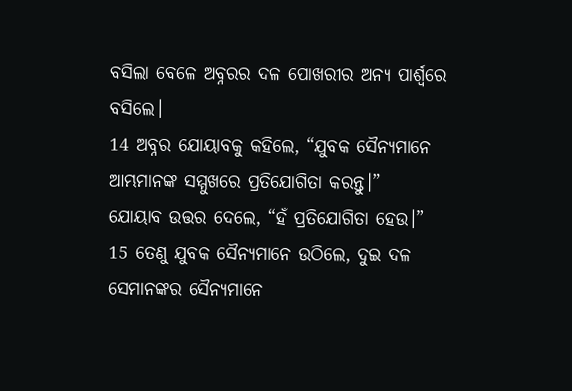ବସିଲା ବେଳେ ଅବ୍ନରର ଦଳ ପୋଖରୀର ଅନ୍ୟ ପାର୍ଶ୍ୱରେ ବସିଲେ।
14 ଅବ୍ନର ଯୋୟାବକୁ କହିଲେ, “ଯୁବକ ସୈନ୍ୟମାନେ ଆମ୍ଭମାନଙ୍କ ସମ୍ମୁଖରେ ପ୍ରତିଯୋଗିତା କରନ୍ତୁ।”
ଯୋୟାବ ଉତ୍ତର ଦେଲେ, “ହଁ ପ୍ରତିଯୋଗିତା ହେଉ।”
15 ତେଣୁ ଯୁବକ ସୈନ୍ୟମାନେ ଉଠିଲେ, ଦୁଇ ଦଳ ସେମାନଙ୍କର ସୈନ୍ୟମାନେ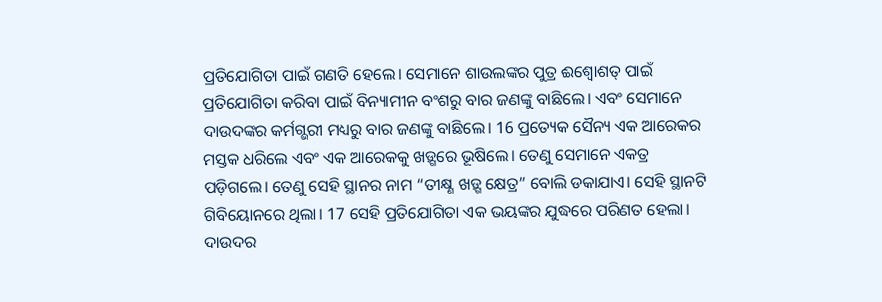ପ୍ରତିଯୋଗିତା ପାଇଁ ଗଣତି ହେଲେ। ସେମାନେ ଶାଉଲଙ୍କର ପୁତ୍ର ଈଶ୍ବୋଶତ୍ ପାଇଁ ପ୍ରତିଯୋଗିତା କରିବା ପାଇଁ ବିନ୍ୟାମୀନ ବଂଶରୁ ବାର ଜଣଙ୍କୁ ବାଛିଲେ। ଏବଂ ସେମାନେ ଦାଉଦଙ୍କର କର୍ମଗ୍ଭରୀ ମଧ୍ୟରୁ ବାର ଜଣଙ୍କୁ ବାଛିଲେ। 16 ପ୍ରତ୍ୟେକ ସୈନ୍ୟ ଏକ ଆରେକର ମସ୍ତକ ଧରିଲେ ଏବଂ ଏକ ଆରେକକୁ ଖଡ଼୍ଗରେ ଭୂଷିଲେ। ତେଣୁ ସେମାନେ ଏକତ୍ର ପଡ଼ିଗଲେ। ତେଣୁ ସେହି ସ୍ଥାନର ନାମ “ତୀକ୍ଷ୍ଣ ଖଡ଼୍ଗ କ୍ଷେତ୍ର” ବୋଲି ଡକାଯାଏ। ସେହି ସ୍ଥାନଟି ଗିବିୟୋନରେ ଥିଲା। 17 ସେହି ପ୍ରତିଯୋଗିତା ଏକ ଭୟଙ୍କର ଯୁଦ୍ଧରେ ପରିଣତ ହେଲା। ଦାଉଦର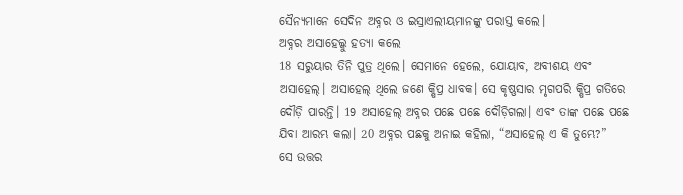ସୈନ୍ୟମାନେ ସେଦିନ ଅବ୍ନର ଓ ଇସ୍ରାଏଲୀୟମାନଙ୍କୁ ପରାସ୍ତ କଲେ।
ଅବ୍ନର ଅସାହେଲ୍କୁ ହତ୍ୟା କଲେ
18 ସରୁୟାର ତିନି ପୁତ୍ର ଥିଲେ। ସେମାନେ ହେଲେ, ଯୋୟାବ, ଅବୀଶୟ ଏବଂ ଅସାହେଲ୍। ଅସାହେଲ୍ ଥିଲେ ଜଣେ କ୍ଷିପ୍ର ଧାବକ। ସେ କୃଷ୍ଣସାର ମୃଗପରି କ୍ଷିପ୍ର ଗତିରେ ଦୌଡ଼ି ପାରନ୍ତି। 19 ଅସାହେଲ୍ ଅବ୍ନର ପଛେ ପଛେ ଦୌଡ଼ିଗଲା। ଏବଂ ତାଙ୍କ ପଛେ ପଛେ ଯିବା ଆରମ୍ଭ କଲା। 20 ଅବ୍ନର ପଛକୁ ଅନାଇ କହିଲା, “ଅସାହେଲ୍ ଏ କି ତୁମ୍ଭେ?”
ସେ ଉତ୍ତର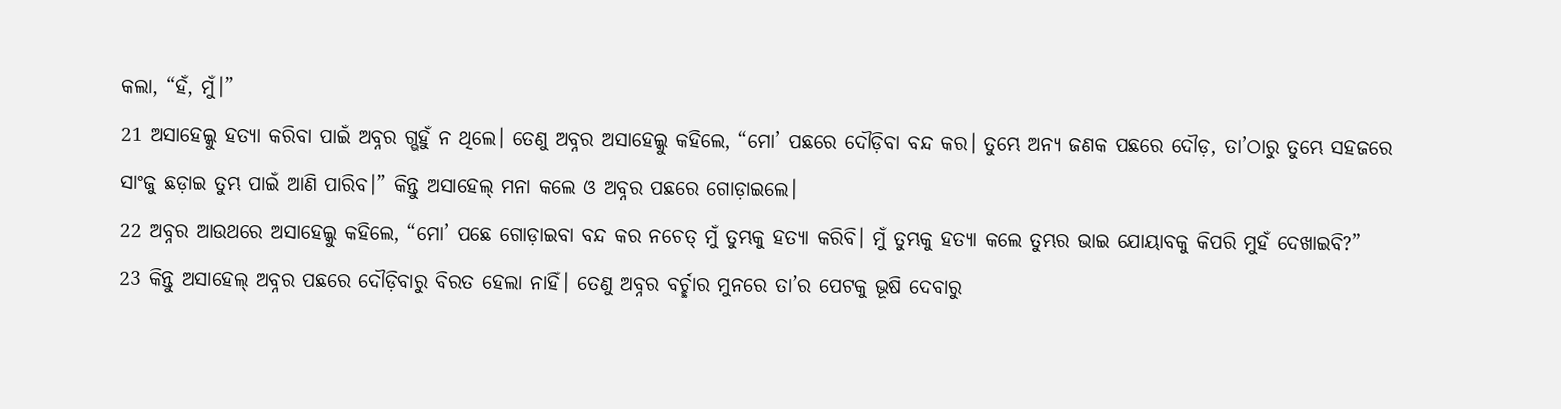କଲା, “ହଁ, ମୁଁ।”
21 ଅସାହେଲ୍କୁ ହତ୍ୟା କରିବା ପାଇଁ ଅବ୍ନର ଗ୍ଭହୁଁ ନ ଥିଲେ। ତେଣୁ ଅବ୍ନର ଅସାହେଲ୍କୁ କହିଲେ, “ମୋ’ ପଛରେ ଦୌଡ଼ିବା ବନ୍ଦ କର। ତୁମ୍ଭେ ଅନ୍ୟ ଜଣକ ପଛରେ ଦୌଡ଼, ତା’ଠାରୁ ତୁମ୍ଭେ ସହଜରେ ସାଂଜୁ ଛଡ଼ାଇ ତୁମ୍ଭ ପାଇଁ ଆଣି ପାରିବ।” କିନ୍ତୁ ଅସାହେଲ୍ ମନା କଲେ ଓ ଅବ୍ନର ପଛରେ ଗୋଡ଼ାଇଲେ।
22 ଅବ୍ନର ଆଉଥରେ ଅସାହେଲ୍କୁ କହିଲେ, “ମୋ’ ପଛେ ଗୋଡ଼ାଇବା ବନ୍ଦ କର ନଚେତ୍ ମୁଁ ତୁମ୍ଭକୁ ହତ୍ୟା କରିବି। ମୁଁ ତୁମ୍ଭକୁ ହତ୍ୟା କଲେ ତୁମ୍ଭର ଭାଇ ଯୋୟାବକୁ କିପରି ମୁହଁ ଦେଖାଇବି?”
23 କିନ୍ତୁ ଅସାହେଲ୍ ଅବ୍ନର ପଛରେ ଦୌଡ଼ିବାରୁ ବିରତ ହେଲା ନାହିଁ। ତେଣୁ ଅବ୍ନର ବର୍ଚ୍ଛାର ମୁନରେ ତା’ର ପେଟକୁ ଭୂଷି ଦେବାରୁ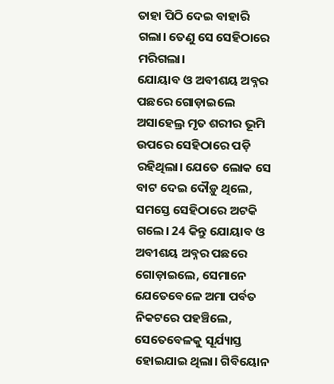ତାହା ପିଠି ଦେଇ ବାହାରି ଗଲା। ତେଣୁ ସେ ସେହିଠାରେ ମରିଗଲା।
ଯୋୟାବ ଓ ଅବୀଶୟ ଅବ୍ନର ପଛରେ ଗୋଡ଼ାଇଲେ
ଅସାହେଲ୍ର ମୃତ ଶରୀର ଭୂମି ଉପରେ ସେହିଠାରେ ପଡ଼ି ରହିଥିଲା। ଯେତେ ଲୋକ ସେ ବାଟ ଦେଇ ଦୌଡ଼ୁ ଥିଲେ, ସମସ୍ତେ ସେହିଠାରେ ଅଟକି ଗଲେ। 24 କିନ୍ତୁ ଯୋୟାବ ଓ ଅବୀଶୟ ଅବ୍ନର ପଛରେ ଗୋଡ଼ାଇଲେ, ସେମାନେ ଯେତେବେଳେ ଅମା ପର୍ବତ ନିକଟରେ ପହଞ୍ଚିଲେ, ସେତେବେଳକୁ ସୂର୍ଯ୍ୟାସ୍ତ ହୋଇଯାଇ ଥିଲା। ଗିବିୟୋନ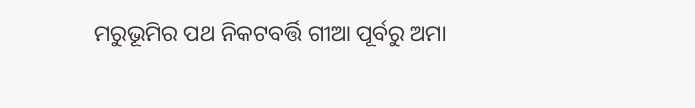ମରୁଭୂମିର ପଥ ନିକଟବର୍ତ୍ତି ଗୀଆ ପୂର୍ବରୁ ଅମା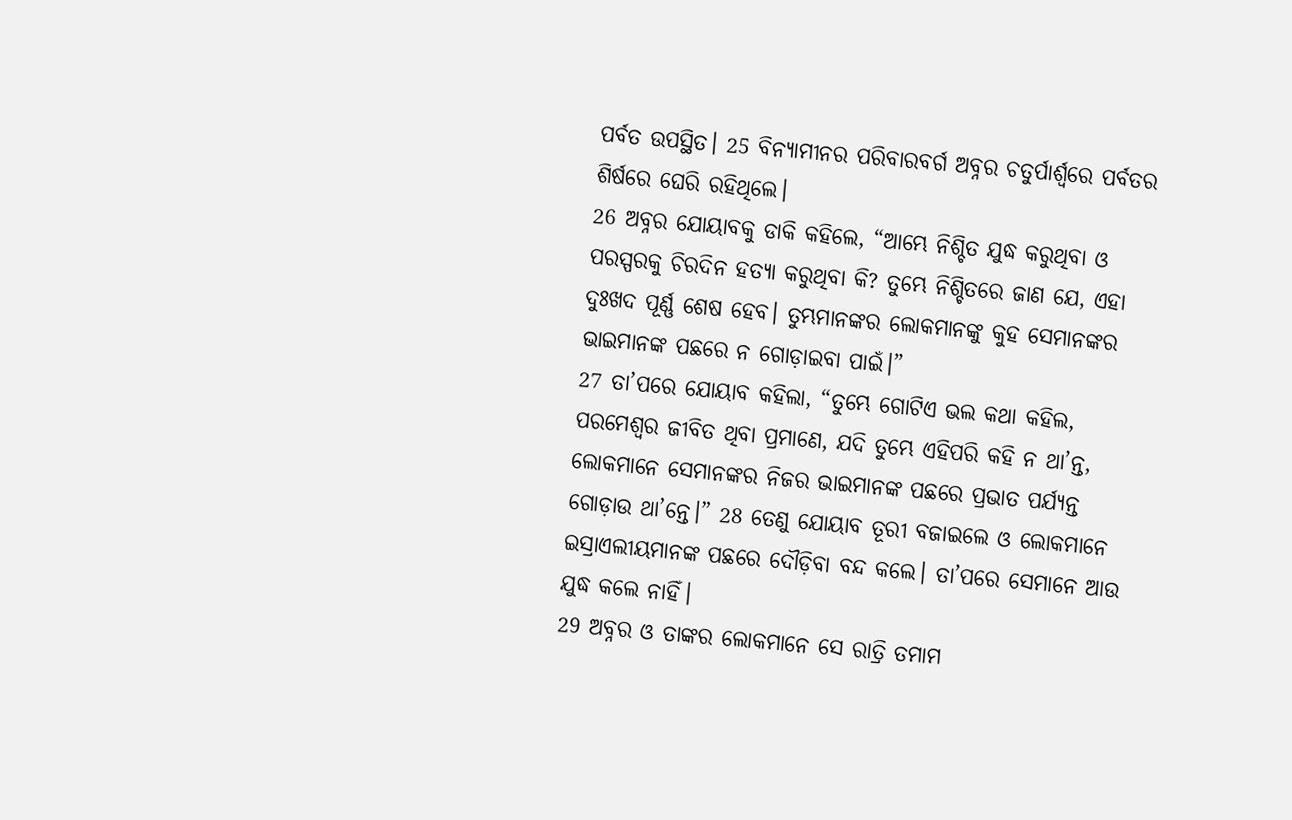ପର୍ବତ ଉପସ୍ଥିତ। 25 ବିନ୍ୟାମୀନର ପରିବାରବର୍ଗ ଅବ୍ନର ଚତୁର୍ପାର୍ଶ୍ୱରେ ପର୍ବତର ଶିର୍ଷରେ ଘେରି ରହିଥିଲେ।
26 ଅବ୍ନର ଯୋୟାବକୁ ଡାକି କହିଲେ, “ଆମ୍ଭେ ନିଶ୍ଚିତ ଯୁଦ୍ଧ କରୁଥିବା ଓ ପରସ୍ପରକୁ ଚିରଦିନ ହତ୍ୟା କରୁଥିବା କି? ତୁମ୍ଭେ ନିଶ୍ଚିତରେ ଜାଣ ଯେ, ଏହା ଦୁଃଖଦ ପୂର୍ଣ୍ଣ ଶେଷ ହେବ। ତୁମ୍ଭମାନଙ୍କର ଲୋକମାନଙ୍କୁ କୁହ ସେମାନଙ୍କର ଭାଇମାନଙ୍କ ପଛରେ ନ ଗୋଡ଼ାଇବା ପାଇଁ।”
27 ତା’ପରେ ଯୋୟାବ କହିଲା, “ତୁମ୍ଭେ ଗୋଟିଏ ଭଲ କଥା କହିଲ, ପରମେଶ୍ୱର ଜୀବିତ ଥିବା ପ୍ରମାଣେ, ଯଦି ତୁମ୍ଭେ ଏହିପରି କହି ନ ଥା’ନ୍ତ, ଲୋକମାନେ ସେମାନଙ୍କର ନିଜର ଭାଇମାନଙ୍କ ପଛରେ ପ୍ରଭାତ ପର୍ଯ୍ୟନ୍ତ ଗୋଡ଼ାଉ ଥା’ନ୍ତେ।” 28 ତେଣୁ ଯୋୟାବ ତୂରୀ ବଜାଇଲେ ଓ ଲୋକମାନେ ଇସ୍ରାଏଲୀୟମାନଙ୍କ ପଛରେ ଦୌଡ଼ିବା ବନ୍ଦ କଲେ। ତା’ପରେ ସେମାନେ ଆଉ ଯୁଦ୍ଧ କଲେ ନାହିଁ।
29 ଅବ୍ନର ଓ ତାଙ୍କର ଲୋକମାନେ ସେ ରାତ୍ରି ତମାମ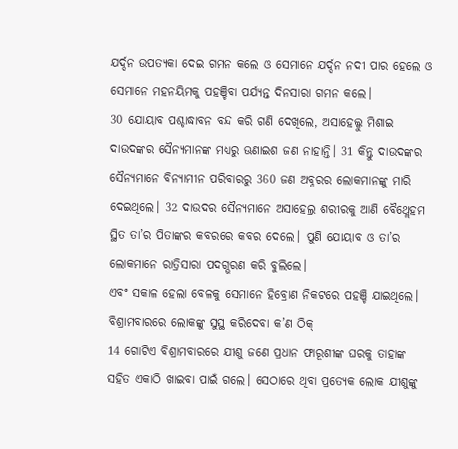ଯର୍ଦ୍ଦନ ଉପତ୍ୟକା ଦେଇ ଗମନ କଲେ ଓ ସେମାନେ ଯର୍ଦ୍ଦନ ନଦୀ ପାର ହେଲେ ଓ ସେମାନେ ମହନୟିମକୁ ପହଞ୍ଚିବା ପର୍ଯ୍ୟନ୍ତ ଦିନସାରା ଗମନ କଲେ।
30 ଯୋୟାବ ପଶ୍ଚାଦ୍ଧାବନ ବନ୍ଦ କରି ଗଣି ଦେଖିଲେ, ଅସାହେଲ୍କୁ ମିଶାଇ ଦାଉଦଙ୍କର ସୈନ୍ୟମାନଙ୍କ ମଧ୍ୟରୁ ଊଣାଇଶ ଜଣ ନାହାନ୍ତି। 31 କିନ୍ତୁ ଦାଉଦଙ୍କର ସୈନ୍ୟମାନେ ବିନ୍ୟାମୀନ ପରିବାରରୁ 360 ଜଣ ଅବ୍ନରର ଲୋକମାନଙ୍କୁ ମାରି ଦେଇଥିଲେ। 32 ଦାଉଦର ସୈନ୍ୟମାନେ ଅସାହେଲ୍ର ଶରୀରକୁ ଆଣି ବୈଥ୍ଲେହମ ସ୍ଥିତ ତା’ର ପିତାଙ୍କର କବରରେ କବର ଦେଲେ। ପୁଣି ଯୋୟାବ ଓ ତା’ର ଲୋକମାନେ ରାତ୍ରିସାରା ପଦଗ୍ଭରଣ କରି ବୁଲିଲେ।
ଏବଂ ସକାଳ ହେଲା ବେଳକୁ ସେମାନେ ହିବ୍ରୋଣ ନିକଟରେ ପହଞ୍ଚି ଯାଇଥିଲେ।
ବିଶ୍ରାମବାରରେ ଲୋକଙ୍କୁ ସୁସ୍ଥ କରିଦେବା କ’ଣ ଠିକ୍
14 ଗୋଟିଏ ବିଶ୍ରାମବାରରେ ଯୀଶୁ ଜଣେ ପ୍ରଧାନ ଫାରୂଶୀଙ୍କ ଘରକୁ ତାହାଙ୍କ ସହିତ ଏକାଠି ଖାଇବା ପାଇଁ ଗଲେ। ସେଠାରେ ଥିବା ପ୍ରତ୍ୟେକ ଲୋକ ଯୀଶୁଙ୍କୁ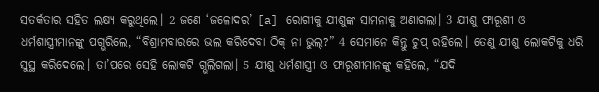ସତର୍କତାର ସହିତ ଲକ୍ଷ୍ୟ କରୁଥିଲେ। 2 ଜଣେ ‘ଜଳୋଦର’ [a] ରୋଗୀକୁ ଯୀଶୁଙ୍କ ସାମନାକୁ ଅଣାଗଲା। 3 ଯୀଶୁ ଫାରୂଶୀ ଓ ଧର୍ମଶାସ୍ତ୍ରୀମାନଙ୍କୁ ପଗ୍ଭରିଲେ, “ବିଶ୍ରାମବାରରେ ଭଲ କରିଦେବା ଠିକ୍ ନା ଭୁଲ୍?” 4 ସେମାନେ କିନ୍ତୁ ଚୁପ୍ ରହିଲେ। ତେଣୁ ଯୀଶୁ ଲୋକଟିକୁ ଧରି ସୁସ୍ଥ କରିଦେଲେ। ତା’ପରେ ସେହି ଲୋକଟି ଗ୍ଭଲିଗଲା। 5 ଯୀଶୁ ଧର୍ମଶାସ୍ତ୍ରୀ ଓ ଫାରୂଶୀମାନଙ୍କୁ କହିଲେ, “ଯଦି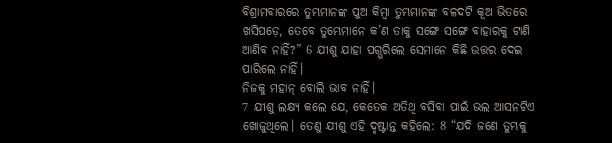ବିଶ୍ରାମବାରରେ ତୁମ୍ଭମାନଙ୍କ ପୁଅ କିମ୍ବା ତୁମ୍ଭମାନଙ୍କ ବଳଦଟି କୂଅ ଭିତରେ ଖସିପଡ଼େ, ତେବେ ତୁମ୍ଭେମାନେ କ’ଣ ତାକୁ ସଙ୍ଗେ ସଙ୍ଗେ ବାହାରକୁ ଟାଣି ଆଣିବ ନାହିଁ?” 6 ଯୀଶୁ ଯାହା ପଗ୍ଭରିଲେ ସେମାନେ କିଛି ଉତ୍ତର ଦେଇ ପାରିଲେ ନାହିଁ।
ନିଜକୁ ମହାନ୍ ବୋଲି ଭାବ ନାହିଁ।
7 ଯୀଶୁ ଲକ୍ଷ୍ୟ କଲେ ଯେ, କେତେକ ଅତିଥି ବସିବା ପାଇଁ ଭଲ ଆସନଟିଏ ଖୋଜୁଥିଲେ। ତେଣୁ ଯୀଶୁ ଏହି ଦୃଷ୍ଟାନ୍ତ କହିଲେ: 8 “ଯଦି ଜଣେ ତୁମ୍ଭକୁ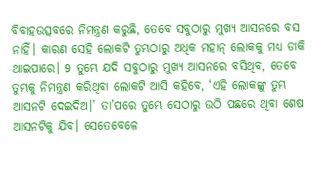ବିବାହଉତ୍ସବରେ ନିମନ୍ତ୍ରଣ କରୁଛି, ତେବେ ସବୁଠାରୁ ମୁଖ୍ୟ ଆସନରେ ବସ ନାହିଁ। କାରଣ ସେହି ଲୋକଟି ତୁମ୍ଭଠାରୁ ଅଧିକ ମହାନ୍ ଲୋକକୁ ମଧ୍ୟ ଡାକି ଥାଇପାରେ। 9 ତୁମ୍ଭେ ଯଦି ସବୁଠାରୁ ମୁଖ୍ୟ ଆସନରେ ବସିଥିବ, ତେବେ ତୁମ୍ଭକୁ ନିମନ୍ତ୍ରଣ କରିଥିବା ଲୋକଟି ଆସି କହିବେ, ‘ଏହି ଲୋକଙ୍କୁ ତୁମ୍ଭ ଆସନଟି ଦେଇଦିଅ।’ ତା’ପରେ ତୁମ୍ଭେ ସେଠାରୁ ଉଠି ପଛରେ ଥିବା ଶେଷ ଆସନଟିକୁ ଯିବ। ସେତେବେଳେ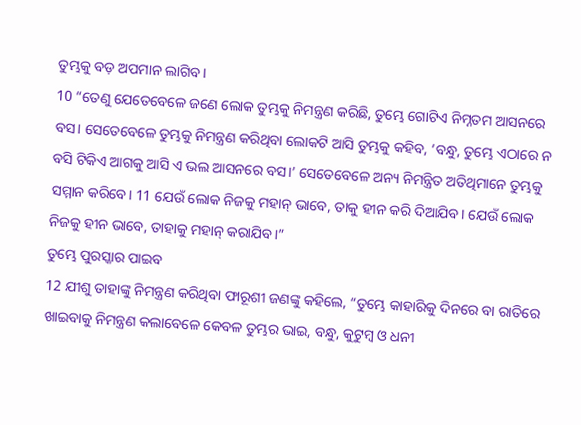ତୁମ୍ଭକୁ ବଡ଼ ଅପମାନ ଲାଗିବ।
10 “ତେଣୁ ଯେତେବେଳେ ଜଣେ ଲୋକ ତୁମ୍ଭକୁ ନିମନ୍ତ୍ରଣ କରିଛି, ତୁମ୍ଭେ ଗୋଟିଏ ନିମ୍ନତମ ଆସନରେ ବସ। ସେତେବେଳେ ତୁମ୍ଭକୁ ନିମନ୍ତ୍ରଣ କରିଥିବା ଲୋକଟି ଆସି ତୁମ୍ଭକୁ କହିବ, ‘ବନ୍ଧୁ, ତୁମ୍ଭେ ଏଠାରେ ନ ବସି ଟିକିଏ ଆଗକୁ ଆସି ଏ ଭଲ ଆସନରେ ବସ।’ ସେତେବେଳେ ଅନ୍ୟ ନିମନ୍ତ୍ରିତ ଅତିଥିମାନେ ତୁମ୍ଭକୁ ସମ୍ମାନ କରିବେ। 11 ଯେଉଁ ଲୋକ ନିଜକୁ ମହାନ୍ ଭାବେ, ତାକୁ ହୀନ କରି ଦିଆଯିବ। ଯେଉଁ ଲୋକ ନିଜକୁ ହୀନ ଭାବେ, ତାହାକୁ ମହାନ୍ କରାଯିବ।”
ତୁମ୍ଭେ ପୁରସ୍କାର ପାଇବ
12 ଯୀଶୁ ତାହାଙ୍କୁ ନିମନ୍ତ୍ରଣ କରିଥିବା ଫାରୂଶୀ ଜଣଙ୍କୁ କହିଲେ, “ତୁମ୍ଭେ କାହାରିକୁ ଦିନରେ ବା ରାତିରେ ଖାଇବାକୁ ନିମନ୍ତ୍ରଣ କଲାବେଳେ କେବଳ ତୁମ୍ଭର ଭାଇ, ବନ୍ଧୁ, କୁଟୁମ୍ବ ଓ ଧନୀ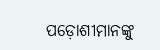ପଡ଼ୋଶୀମାନଙ୍କୁ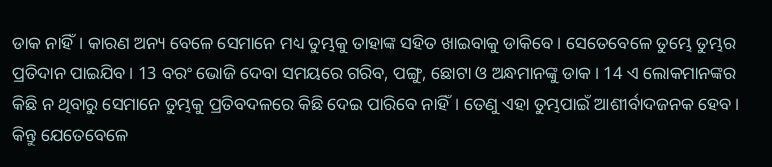ଡାକ ନାହିଁ। କାରଣ ଅନ୍ୟ ବେଳେ ସେମାନେ ମଧ୍ୟ ତୁମ୍ଭକୁ ତାହାଙ୍କ ସହିତ ଖାଇବାକୁ ଡାକିବେ। ସେତେବେଳେ ତୁମ୍ଭେ ତୁମ୍ଭର ପ୍ରତିଦାନ ପାଇଯିବ। 13 ବରଂ ଭୋଜି ଦେବା ସମୟରେ ଗରିବ, ପଙ୍ଗୁ, ଛୋଟା ଓ ଅନ୍ଧମାନଙ୍କୁ ଡାକ। 14 ଏ ଲୋକମାନଙ୍କର କିଛି ନ ଥିବାରୁ ସେମାନେ ତୁମ୍ଭକୁ ପ୍ରତିବଦଳରେ କିଛି ଦେଇ ପାରିବେ ନାହିଁ। ତେଣୁ ଏହା ତୁମ୍ଭପାଇଁ ଆଶୀର୍ବାଦଜନକ ହେବ। କିନ୍ତୁ ଯେତେବେଳେ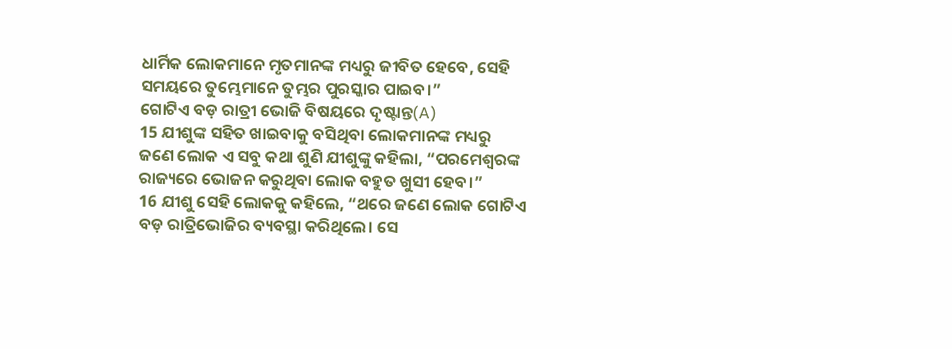ଧାର୍ମିକ ଲୋକମାନେ ମୃତମାନଙ୍କ ମଧ୍ୟରୁ ଜୀବିତ ହେବେ, ସେହି ସମୟରେ ତୁମ୍ଭେମାନେ ତୁମ୍ଭର ପୁରସ୍କାର ପାଇବ।”
ଗୋଟିଏ ବଡ଼ ରାତ୍ରୀ ଭୋଜି ବିଷୟରେ ଦୃଷ୍ଟାନ୍ତ(A)
15 ଯୀଶୁଙ୍କ ସହିତ ଖାଇବାକୁ ବସିଥିବା ଲୋକମାନଙ୍କ ମଧ୍ୟରୁ ଜଣେ ଲୋକ ଏ ସବୁ କଥା ଶୁଣି ଯୀଶୁଙ୍କୁ କହିଲା, “ପରମେଶ୍ୱରଙ୍କ ରାଜ୍ୟରେ ଭୋଜନ କରୁଥିବା ଲୋକ ବହୁତ ଖୁସୀ ହେବ।”
16 ଯୀଶୁ ସେହି ଲୋକକୁ କହିଲେ, “ଥରେ ଜଣେ ଲୋକ ଗୋଟିଏ ବଡ଼ ରାତ୍ରିଭୋଜିର ବ୍ୟବସ୍ଥା କରିଥିଲେ। ସେ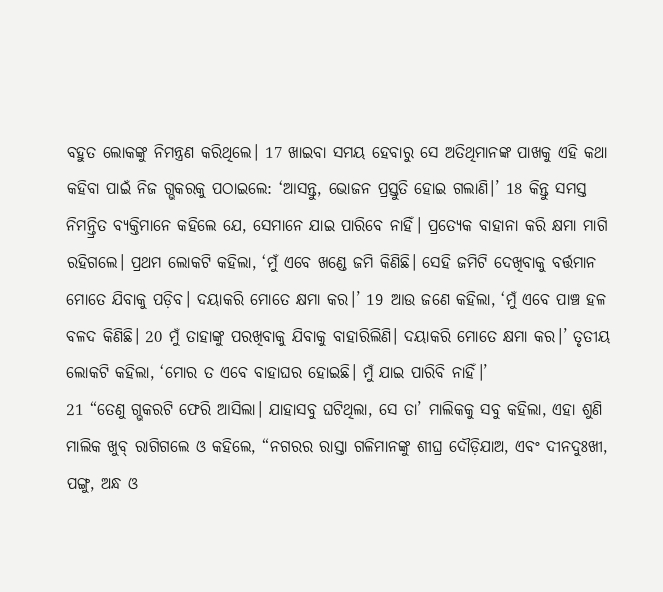ବହୁତ ଲୋକଙ୍କୁ ନିମନ୍ତ୍ରଣ କରିଥିଲେ। 17 ଖାଇବା ସମୟ ହେବାରୁ ସେ ଅତିଥିମାନଙ୍କ ପାଖକୁ ଏହି କଥା କହିବା ପାଇଁ ନିଜ ଗ୍ଭକରକୁ ପଠାଇଲେ: ‘ଆସନ୍ତୁ, ଭୋଜନ ପ୍ରସ୍ତୁତି ହୋଇ ଗଲାଣି।’ 18 କିନ୍ତୁ ସମସ୍ତ ନିମନ୍ତ୍ରିତ ବ୍ୟକ୍ତିମାନେ କହିଲେ ଯେ, ସେମାନେ ଯାଇ ପାରିବେ ନାହିଁ। ପ୍ରତ୍ୟେକ ବାହାନା କରି କ୍ଷମା ମାଗି ରହିଗଲେ। ପ୍ରଥମ ଲୋକଟି କହିଲା, ‘ମୁଁ ଏବେ ଖଣ୍ଡେ ଜମି କିଣିଛି। ସେହି ଜମିଟି ଦେଖିବାକୁ ବର୍ତ୍ତମାନ ମୋତେ ଯିବାକୁ ପଡ଼ିବ। ଦୟାକରି ମୋତେ କ୍ଷମା କର।’ 19 ଆଉ ଜଣେ କହିଲା, ‘ମୁଁ ଏବେ ପାଞ୍ଚ ହଳ ବଳଦ କିଣିଛି। 20 ମୁଁ ତାହାଙ୍କୁ ପରଖିବାକୁ ଯିବାକୁ ବାହାରିଲିଣି। ଦୟାକରି ମୋତେ କ୍ଷମା କର।’ ତୃତୀୟ ଲୋକଟି କହିଲା, ‘ମୋର ତ ଏବେ ବାହାଘର ହୋଇଛି। ମୁଁ ଯାଇ ପାରିବି ନାହିଁ।’
21 “ତେଣୁ ଗ୍ଭକରଟି ଫେରି ଆସିଲା। ଯାହାସବୁ ଘଟିଥିଲା, ସେ ତା’ ମାଲିକକୁ ସବୁ କହିଲା, ଏହା ଶୁଣି ମାଲିକ ଖୁବ୍ ରାଗିଗଲେ ଓ କହିଲେ, “ନଗରର ରାସ୍ତା ଗଳିମାନଙ୍କୁ ଶୀଘ୍ର ଦୌଡ଼ିଯାଅ, ଏବଂ ଦୀନଦୁଃଖୀ, ପଙ୍ଗୁ, ଅନ୍ଧ ଓ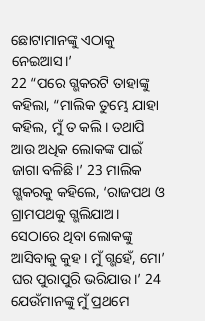ଛୋଟାମାନଙ୍କୁ ଏଠାକୁ ନେଇଆସ।’
22 “ପରେ ଗ୍ଭକରଟି ତାହାଙ୍କୁ କହିଲା, “ମାଲିକ ତୁମ୍ଭେ ଯାହା କହିଲ, ମୁଁ ତ କଲି। ତଥାପି ଆଉ ଅଧିକ ଲୋକଙ୍କ ପାଇଁ ଜାଗା ବଳିଛି।’ 23 ମାଲିକ ଗ୍ଭକରକୁ କହିଲେ, ‘ରାଜପଥ ଓ ଗ୍ରାମପଥକୁ ଗ୍ଭଲିଯାଅ। ସେଠାରେ ଥିବା ଲୋକଙ୍କୁ ଆସିବାକୁ କୁହ। ମୁଁ ଗ୍ଭହେଁ, ମୋ’ ଘର ପୁରାପୁରି ଭରିଯାଉ।’ 24 ଯେଉଁମାନଙ୍କୁ ମୁଁ ପ୍ରଥମେ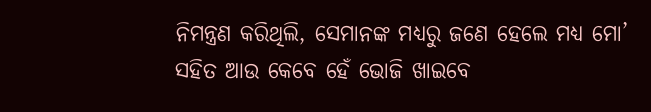ନିମନ୍ତ୍ରଣ କରିଥିଲି, ସେମାନଙ୍କ ମଧ୍ୟରୁ ଜଣେ ହେଲେ ମଧ୍ୟ ମୋ’ ସହିତ ଆଉ କେବେ ହେଁ ଭୋଜି ଖାଇବେ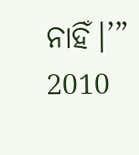ନାହିଁ।’”
2010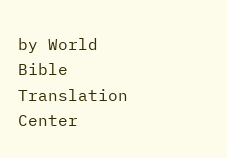by World Bible Translation Center